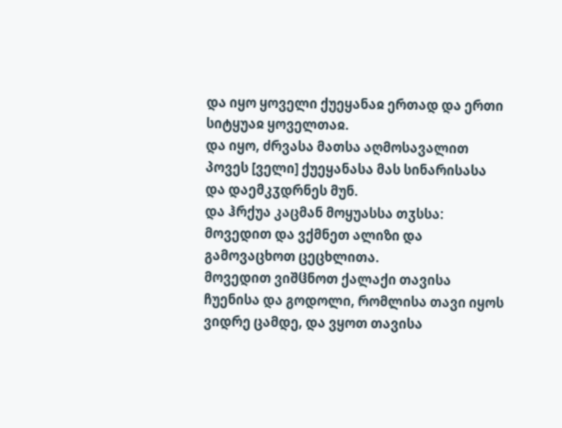და იყო ყოველი ქუეყანაჲ ერთად და ერთი სიტყუაჲ ყოველთაჲ.
და იყო, ძრვასა მათსა აღმოსავალით პოვეს [ველი] ქუეყანასა მას სინარისასა და დაემკჳდრნეს მუნ.
და ჰრქუა კაცმან მოყუასსა თჳსსა: მოვედით და ვქმნეთ ალიზი და გამოვაცხოთ ცეცხლითა.
მოვედით ვიშჱნოთ ქალაქი თავისა ჩუენისა და გოდოლი, რომლისა თავი იყოს ვიდრე ცამდე, და ვყოთ თავისა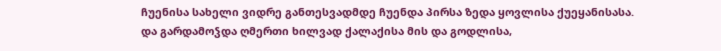ჩუენისა სახელი ვიდრე განთესვადმდე ჩუენდა პირსა ზედა ყოვლისა ქუეყანისასა.
და გარდამოჴდა ღმერთი ხილვად ქალაქისა მის და გოდლისა,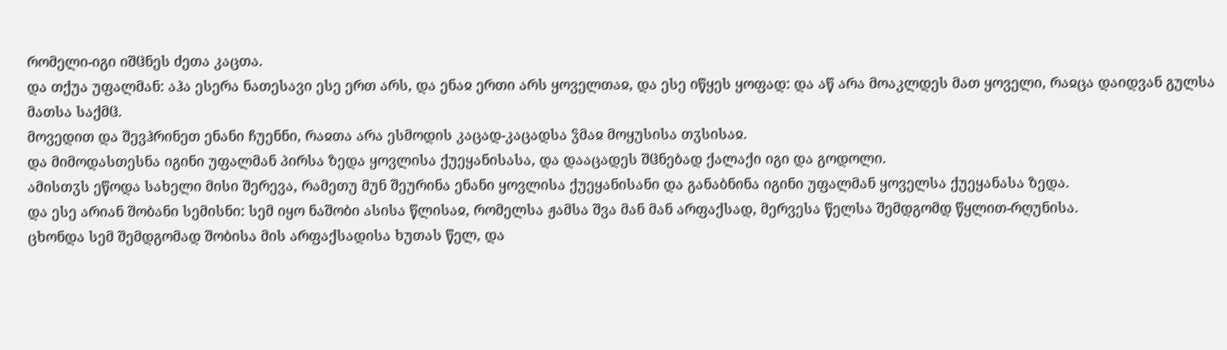რომელი-იგი იშჱნეს ძეთა კაცთა.
და თქუა უფალმან: აჰა ესერა ნათესავი ესე ერთ არს, და ენაჲ ერთი არს ყოველთაჲ, და ესე იწყეს ყოფად: და აწ არა მოაკლდეს მათ ყოველი, რაჲცა დაიდვან გულსა მათსა საქმჱ.
მოვედით და შევჰრინეთ ენანი ჩუენნი, რაჲთა არა ესმოდის კაცად-კაცადსა ჴმაჲ მოყუსისა თჳსისაჲ.
და მიმოდასთესნა იგინი უფალმან პირსა ზედა ყოვლისა ქუეყანისასა, და დააცადეს შჱნებად ქალაქი იგი და გოდოლი.
ამისთჳს ეწოდა სახელი მისი შერევა, რამეთუ მუნ შეურინა ენანი ყოვლისა ქუეყანისანი და განაბნინა იგინი უფალმან ყოველსა ქუეყანასა ზედა.
და ესე არიან შობანი სემისნი: სემ იყო ნაშობი ასისა წლისაჲ, რომელსა ჟამსა შვა მან მან არფაქსად, მერვესა წელსა შემდგომდ წყლით-რღუნისა.
ცხონდა სემ შემდგომად შობისა მის არფაქსადისა ხუთას წელ, და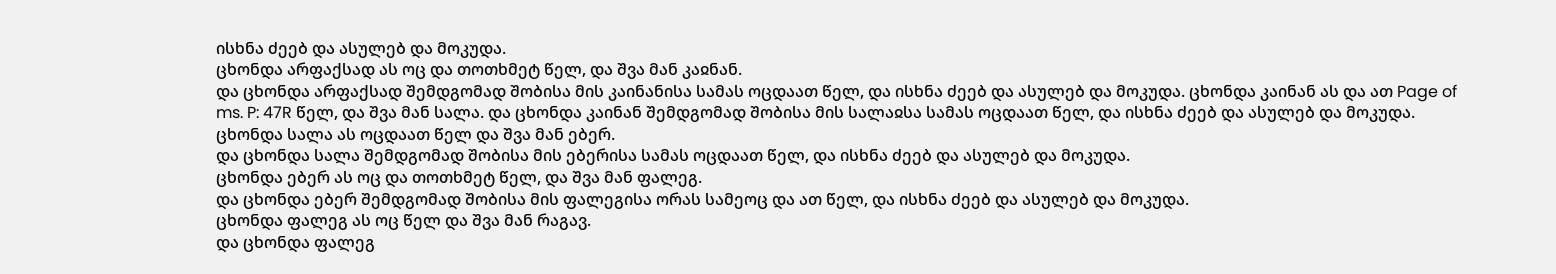ისხნა ძეებ და ასულებ და მოკუდა.
ცხონდა არფაქსად ას ოც და თოთხმეტ წელ, და შვა მან კაჲნან.
და ცხონდა არფაქსად შემდგომად შობისა მის კაინანისა სამას ოცდაათ წელ, და ისხნა ძეებ და ასულებ და მოკუდა. ცხონდა კაინან ას და ათ Page of ms. P: 47R წელ, და შვა მან სალა. და ცხონდა კაინან შემდგომად შობისა მის სალაჲსა სამას ოცდაათ წელ, და ისხნა ძეებ და ასულებ და მოკუდა.
ცხონდა სალა ას ოცდაათ წელ და შვა მან ებერ.
და ცხონდა სალა შემდგომად შობისა მის ებერისა სამას ოცდაათ წელ, და ისხნა ძეებ და ასულებ და მოკუდა.
ცხონდა ებერ ას ოც და თოთხმეტ წელ, და შვა მან ფალეგ.
და ცხონდა ებერ შემდგომად შობისა მის ფალეგისა ორას სამეოც და ათ წელ, და ისხნა ძეებ და ასულებ და მოკუდა.
ცხონდა ფალეგ ას ოც წელ და შვა მან რაგავ.
და ცხონდა ფალეგ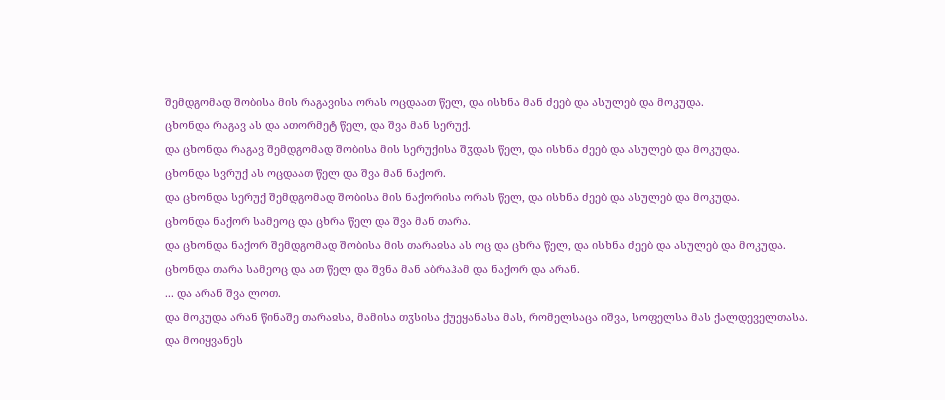შემდგომად შობისა მის რაგავისა ორას ოცდაათ წელ, და ისხნა მან ძეებ და ასულებ და მოკუდა.
ცხონდა რაგავ ას და ათორმეტ წელ, და შვა მან სერუქ.
და ცხონდა რაგავ შემდგომად შობისა მის სერუქისა შჳდას წელ, და ისხნა ძეებ და ასულებ და მოკუდა.
ცხონდა სვრუქ ას ოცდაათ წელ და შვა მან ნაქორ.
და ცხონდა სერუქ შემდგომად შობისა მის ნაქორისა ორას წელ, და ისხნა ძეებ და ასულებ და მოკუდა.
ცხონდა ნაქორ სამეოც და ცხრა წელ და შვა მან თარა.
და ცხონდა ნაქორ შემდგომად შობისა მის თარაჲსა ას ოც და ცხრა წელ, და ისხნა ძეებ და ასულებ და მოკუდა.
ცხონდა თარა სამეოც და ათ წელ და შვნა მან აბრაჰამ და ნაქორ და არან.
... და არან შვა ლოთ.
და მოკუდა არან წინაშე თარაჲსა, მამისა თჳსისა ქუეყანასა მას, რომელსაცა იშვა, სოფელსა მას ქალდეველთასა.
და მოიყვანეს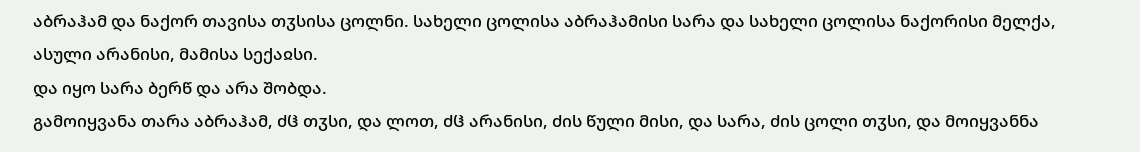აბრაჰამ და ნაქორ თავისა თჳსისა ცოლნი. სახელი ცოლისა აბრაჰამისი სარა და სახელი ცოლისა ნაქორისი მელქა, ასული არანისი, მამისა სექაჲსი.
და იყო სარა ბერწ და არა შობდა.
გამოიყვანა თარა აბრაჰამ, ძჱ თჳსი, და ლოთ, ძჱ არანისი, ძის წული მისი, და სარა, ძის ცოლი თჳსი, და მოიყვანნა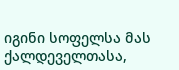იგინი სოფელსა მას ქალდეველთასა,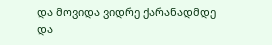და მოვიდა ვიდრე ქარანადმდე და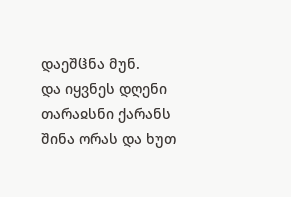დაეშჱნა მუნ.
და იყვნეს დღენი თარაჲსნი ქარანს შინა ორას და ხუთ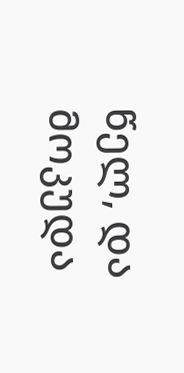წელ, და მოკუდა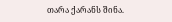თარა ქარანს შინა.